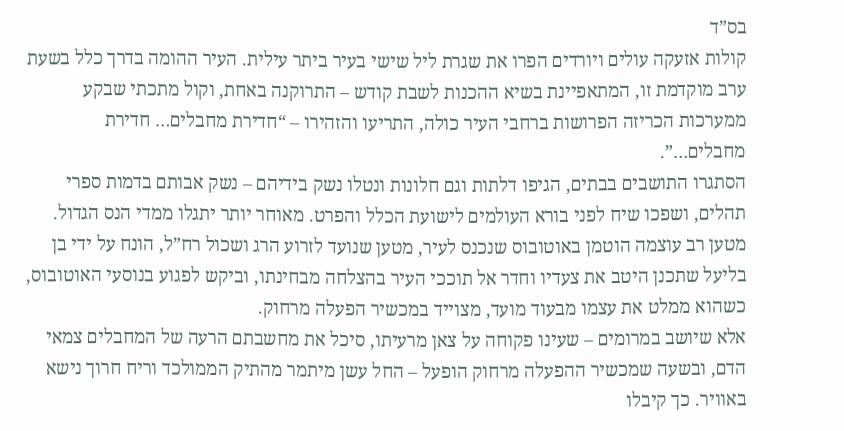בס”ד
קולות אזעקה עולים ויורדים הפרו את שגרת ליל שישי בעיר ביתר עילית. העיר ההומה בדרך כלל בשעת ערב מוקדמת זו, המתאפיינת בשיא ההכנות לשבת קודש – התרוקנה באחת, וקול מתכתי שבקע ממערכות הכריזה הפרושות ברחבי העיר כולה, התריעו והזהירו – “חדירת מחבלים… חדירת מחבלים…”.
הסתגרו התושבים בבתים, הגיפו דלתות וגם חלונות ונטלו נשק בידיהם – נשק אבותם בדמות ספרי תהלים, ושפכו שיח לפני בורא העולמים לישועת הכלל והפרט. מאוחר יותר יתגלו ממדי הנס הגדול. מטען רב עוצמה הוטמן באוטובוס שנכנס לעיר, מטען שנועד לזרוע הרג ושכול רח”ל, הונח על ידי בן בליעל שתכנן היטב את צעדיו וחדר אל תוככי העיר בהצלחה מבחינתו, וביקש לפגוע בנוסעי האוטובוס, כשהוא ממלט את עצמו מבעוד מועד, מצוייד במכשיר הפעלה מרחוק.
אלא שיושב במרומים – שעינו פקוחה על צאן מרעיתו, סיכל את מחשבתם הרעה של המחבלים צמאי הדם, ובשעה שמכשיר ההפעלה מרחוק הופעל – החל עשן מיתמר מהתיק הממולכד וריח חרוך נישא באוויר. כך קיבלו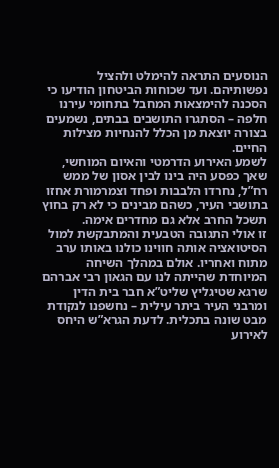הנוסעים התראה להימלט ולהציל נפשותיהם. ועד שכוחות הביטחון הודיעו כי הסכנה להימצאות המחבל בתחומי עירנו חלפה – הסתגרו התושבים בבתים, נשמעים בצורה יוצאת מן הכלל להנחיות מצילות החיים.
לשמע האירוע הדרמטי והאיום המוחשי, שאך כפסע היה בינו לבין אסון של ממש רח”ל, נחרדו הלבבות ופחד וצמרמורת אחזו בתושבי העיר, כשהם מבינים כי לא רק בחוץ תשכל החרב אלא גם מחדרים אימה.
זו אולי התגובה הטבעית והמתבקשת למול הסיטואציה אותה חווינו כולנו באותו ערב מתוח ואחריו. אולם במהלך השיחה המיוחדת שהייתה לנו עם הגאון רבי אברהם שרגא שטיגליץ שליט”א חבר בית הדין ומרבני העיר ביתר עילית – נחשפנו לנקודת מבט שונה בתכלית. לדעת הגרא”ש היחס לאירוע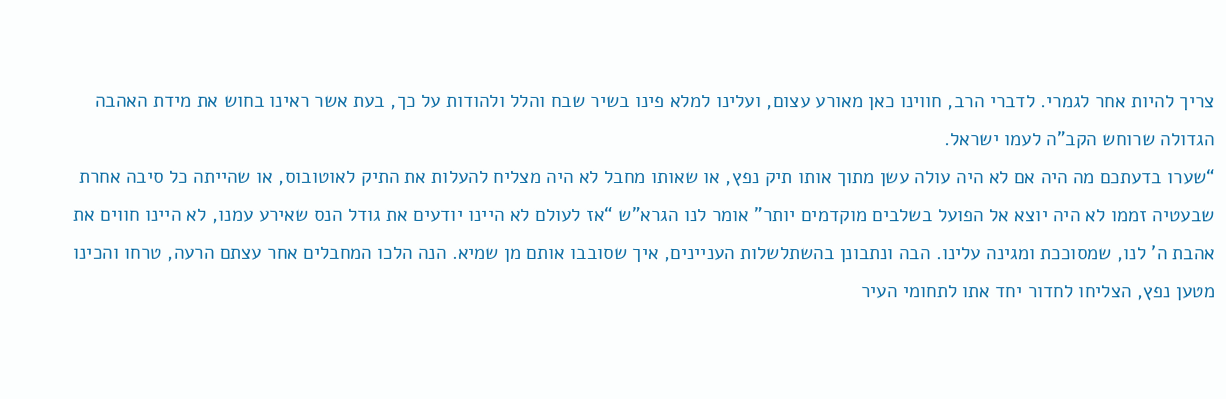צריך להיות אחר לגמרי. לדברי הרב, חווינו כאן מאורע עצום, ועלינו למלא פינו בשיר שבח והלל ולהודות על כך, בעת אשר ראינו בחוש את מידת האהבה הגדולה שרוחש הקב”ה לעמו ישראל.
“שערו בדעתכם מה היה אם לא היה עולה עשן מתוך אותו תיק נפץ, או שאותו מחבל לא היה מצליח להעלות את התיק לאוטובוס, או שהייתה כל סיבה אחרת שבעטיה זממו לא היה יוצא אל הפועל בשלבים מוקדמים יותר” אומר לנו הגרא”ש “אז לעולם לא היינו יודעים את גודל הנס שאירע עמנו, לא היינו חווים את אהבת ה’ לנו, שמסוככת ומגינה עלינו. הבה ונתבונן בהשתלשלות העניינים, איך שסובבו אותם מן שמיא. הנה הלכו המחבלים אחר עצתם הרעה, טרחו והכינו מטען נפץ, הצליחו לחדור יחד אתו לתחומי העיר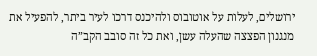ירושלים, לעלות על אוטובוס ולהיכנס דרכו לעיר ביתר, להפעיל את מנגנון הפצצה שהעלה עשן, ואת כל זה סובב הקב”ה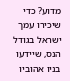מדוע? כדי שיכירו עמך ישראל בגודל הנס, שיידעו בניו אהוביו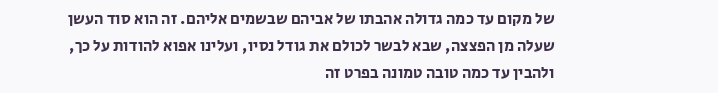של מקום עד כמה גדולה אהבתו של אביהם שבשמים אליהם. זה הוא סוד העשן שעלה מן הפצצה, שבא לבשר לכולם את גודל נסיו, ועלינו אפוא להודות על כך, ולהבין עד כמה טובה טמונה בפרט זה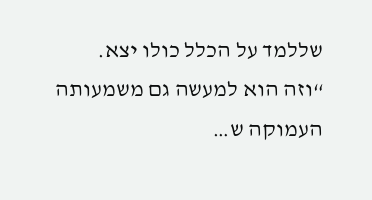שללמד על הכלל כולו יצא.
“וזה הוא למעשה גם משמעותה העמוקה ש…